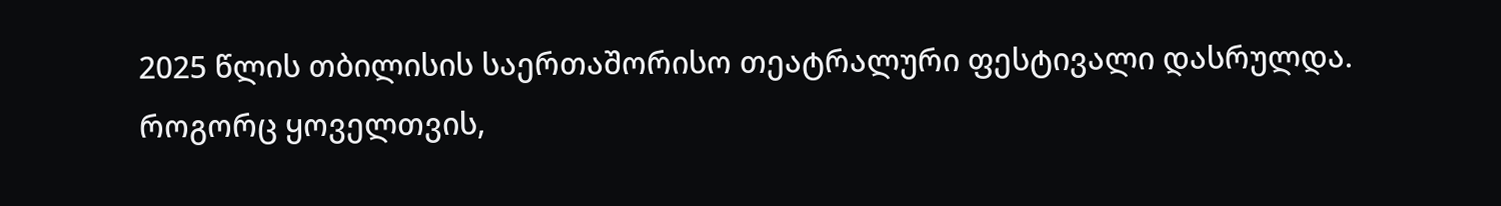2025 წლის თბილისის საერთაშორისო თეატრალური ფესტივალი დასრულდა.
როგორც ყოველთვის,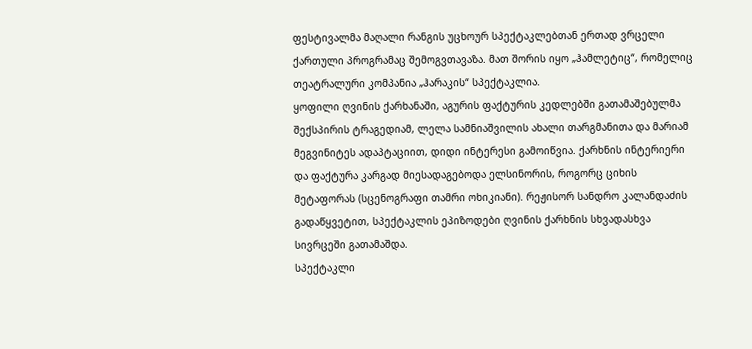ფესტივალმა მაღალი რანგის უცხოურ სპექტაკლებთან ერთად ვრცელი ქართული პროგრამაც შემოგვთავაზა. მათ შორის იყო „ჰამლეტიც“, რომელიც თეატრალური კომპანია „ჰარაკის“ სპექტაკლია.
ყოფილი ღვინის ქარხანაში, აგურის ფაქტურის კედლებში გათამაშებულმა შექსპირის ტრაგედიამ, ლელა სამნიაშვილის ახალი თარგმანითა და მარიამ მეგვინიტეს ადაპტაციით, დიდი ინტერესი გამოიწვია. ქარხნის ინტერიერი და ფაქტურა კარგად მიესადაგებოდა ელსინორის, როგორც ციხის მეტაფორას (სცენოგრაფი თამრი ოხიკიანი). რეჟისორ სანდრო კალანდაძის გადაწყვეტით, სპექტაკლის ეპიზოდები ღვინის ქარხნის სხვადასხვა სივრცეში გათამაშდა.
სპექტაკლი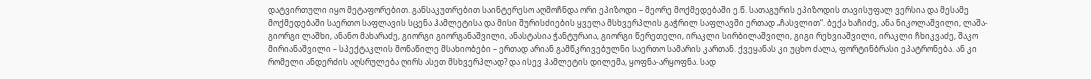დატვირთული იყო მეტაფორებით. განსაკუთრებით საინტერესო აღმოჩნდა ორი ეპიზოდი – მეორე მოქმედებაში ე.წ. სათაგურის ეპიზოდის თავისუფალ ვერსია და მესამე მოქმედებაში საერთო საფლავის სცენა ჰამლეტისა და მისი შურისძიების ყველა მსხვერპლის გაჭრილ საფლავში ერთად „ჩასვლით“. ბექა ხაჩიძე, ანა ნიკოლაშვილი, ლაშა-გიორგი ლაშხი, ანანო მახარაძე, გიორგი გიორგანაშვილი, ანასტასია ჭანტურაია, გიორგი წერეთელი, ირაკლი სირბილაშვილი, გიგი რეხვიაშვილი, ირაკლი ჩხიკვაძე, შაკო მირიანაშვილი – სპექტაკლის მონაწილე მსახიობები – ერთად არიან გამწკრივებულნი საერთო სამარის კართან. ქვეყანას კი უცხო ძალა, ფორტინბრასი ეპატრონება. ან კი რომელი ანდერძის აღსრულება ღირს ასეთ მსხვერპლად? და ისევ ჰამლეტის დილემა, ყოფნა-არყოფნა. სად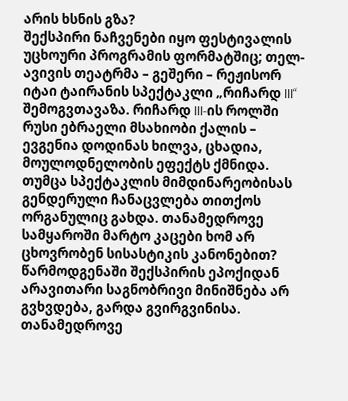არის ხსნის გზა?
შექსპირი ნაჩვენები იყო ფესტივალის უცხოური პროგრამის ფორმატშიც; თელ-ავივის თეატრმა – გეშერი – რეჟისორ იტაი ტაირანის სპექტაკლი „რიჩარდ III“ შემოგვთავაზა. რიჩარდ III-ის როლში რუსი ებრაელი მსახიობი ქალის – ევგენია დოდინას ხილვა, ცხადია, მოულოდნელობის ეფექტს ქმნიდა. თუმცა სპექტაკლის მიმდინარეობისას გენდერული ჩანაცვლება თითქოს ორგანულიც გახდა. თანამედროვე სამყაროში მარტო კაცები ხომ არ ცხოვრობენ სისასტიკის კანონებით?
წარმოდგენაში შექსპირის ეპოქიდან არავითარი საგნობრივი მინიშნება არ გვხვდება, გარდა გვირგვინისა. თანამედროვე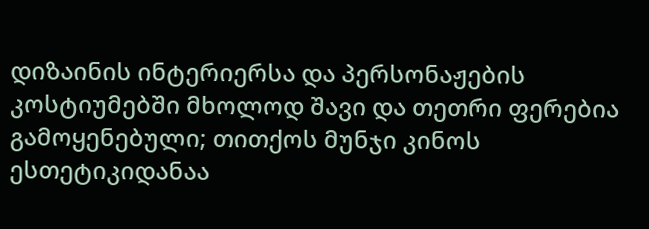დიზაინის ინტერიერსა და პერსონაჟების კოსტიუმებში მხოლოდ შავი და თეთრი ფერებია გამოყენებული; თითქოს მუნჯი კინოს ესთეტიკიდანაა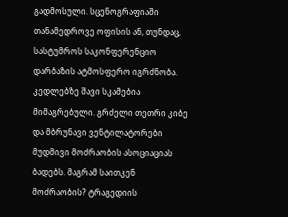გადმოსული. სცენოგრაფიაში თანამედროვე ოფისის ან, თუნდაც, სასტუმროს საკონფერენციო დარბაზის ატმოსფერო იგრძნობა. კედლებზე შავი სკამებია მიმაგრებული. გრძელი თეთრი კიბე და მბრუნავი ვენტილატორები მუდმივი მოძრაობის ასოციაციას ბადებს. მაგრამ საითკენ მოძრაობის? ტრაგედიის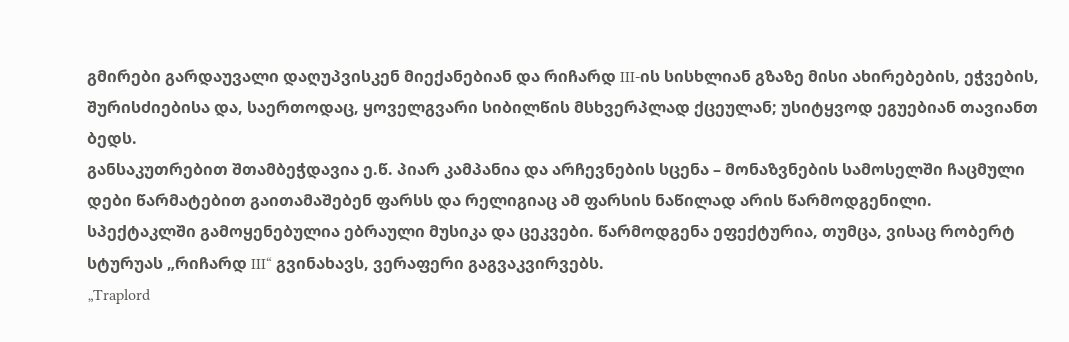გმირები გარდაუვალი დაღუპვისკენ მიექანებიან და რიჩარდ III-ის სისხლიან გზაზე მისი ახირებების, ეჭვების, შურისძიებისა და, საერთოდაც, ყოველგვარი სიბილწის მსხვერპლად ქცეულან; უსიტყვოდ ეგუებიან თავიანთ ბედს.
განსაკუთრებით შთამბეჭდავია ე.წ. პიარ კამპანია და არჩევნების სცენა – მონაზვნების სამოსელში ჩაცმული დები წარმატებით გაითამაშებენ ფარსს და რელიგიაც ამ ფარსის ნაწილად არის წარმოდგენილი.
სპექტაკლში გამოყენებულია ებრაული მუსიკა და ცეკვები. წარმოდგენა ეფექტურია, თუმცა, ვისაც რობერტ სტურუას „რიჩარდ III“ გვინახავს, ვერაფერი გაგვაკვირვებს.
„Traplord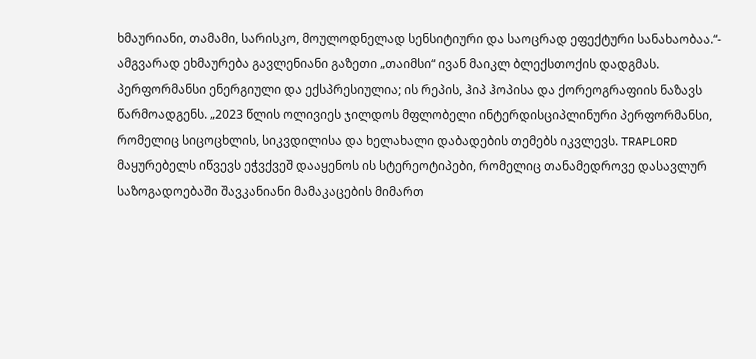ხმაურიანი, თამამი, სარისკო, მოულოდნელად სენსიტიური და საოცრად ეფექტური სანახაობაა.“- ამგვარად ეხმაურება გავლენიანი გაზეთი „თაიმსი“ ივან მაიკლ ბლექსთოქის დადგმას. პერფორმანსი ენერგიული და ექსპრესიულია; ის რეპის, ჰიპ ჰოპისა და ქორეოგრაფიის ნაზავს წარმოადგენს. „2023 წლის ოლივიეს ჯილდოს მფლობელი ინტერდისციპლინური პერფორმანსი, რომელიც სიცოცხლის, სიკვდილისა და ხელახალი დაბადების თემებს იკვლევს. TRAPLORD მაყურებელს იწვევს ეჭვქვეშ დააყენოს ის სტერეოტიპები, რომელიც თანამედროვე დასავლურ საზოგადოებაში შავკანიანი მამაკაცების მიმართ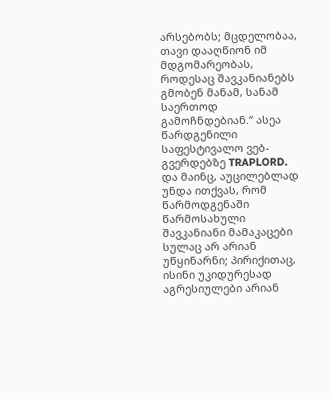არსებობს; მცდელობაა, თავი დააღწიონ იმ მდგომარეობას, როდესაც შავკანიანებს გმობენ მანამ, სანამ საერთოდ გამოჩნდებიან.“ ასეა წარდგენილი საფესტივალო ვებ-გვერდებზე TRAPLORD. და მაინც, აუცილებლად უნდა ითქვას, რომ წარმოდგენაში წარმოსახული შავკანიანი მამაკაცები სულაც არ არიან უწყინარნი; პირიქითაც, ისინი უკიდურესად აგრესიულები არიან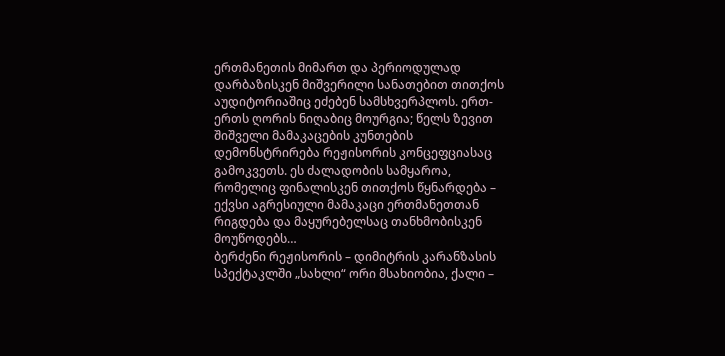ერთმანეთის მიმართ და პერიოდულად დარბაზისკენ მიშვერილი სანათებით თითქოს აუდიტორიაშიც ეძებენ სამსხვერპლოს. ერთ-ერთს ღორის ნიღაბიც მოურგია; წელს ზევით შიშველი მამაკაცების კუნთების დემონსტრირება რეჟისორის კონცეფციასაც გამოკვეთს. ეს ძალადობის სამყაროა, რომელიც ფინალისკენ თითქოს წყნარდება – ექვსი აგრესიული მამაკაცი ერთმანეთთან რიგდება და მაყურებელსაც თანხმობისკენ მოუწოდებს…
ბერძენი რეჟისორის – დიმიტრის კარანზასის სპექტაკლში „სახლი“ ორი მსახიობია, ქალი –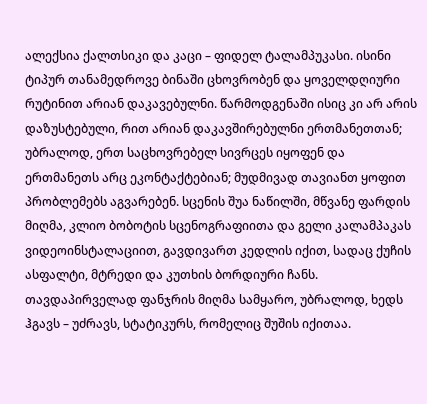ალექსია ქალთსიკი და კაცი – ფიდელ ტალამპუკასი. ისინი ტიპურ თანამედროვე ბინაში ცხოვრობენ და ყოველდღიური რუტინით არიან დაკავებულნი. წარმოდგენაში ისიც კი არ არის დაზუსტებული, რით არიან დაკავშირებულნი ერთმანეთთან; უბრალოდ, ერთ საცხოვრებელ სივრცეს იყოფენ და ერთმანეთს არც ეკონტაქტებიან; მუდმივად თავიანთ ყოფით პრობლემებს აგვარებენ. სცენის შუა ნაწილში, მწვანე ფარდის მიღმა, კლიო ბობოტის სცენოგრაფიითა და გელი კალამპაკას ვიდეოინსტალაციით, გავდივართ კედლის იქით, სადაც ქუჩის ასფალტი, მტრედი და კუთხის ბორდიური ჩანს. თავდაპირველად ფანჯრის მიღმა სამყარო, უბრალოდ, ხედს ჰგავს – უძრავს, სტატიკურს, რომელიც შუშის იქითაა.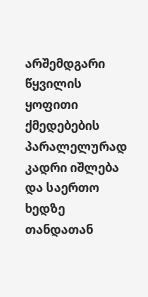არშემდგარი წყვილის ყოფითი ქმედებების პარალელურად კადრი იშლება და საერთო ხედზე თანდათან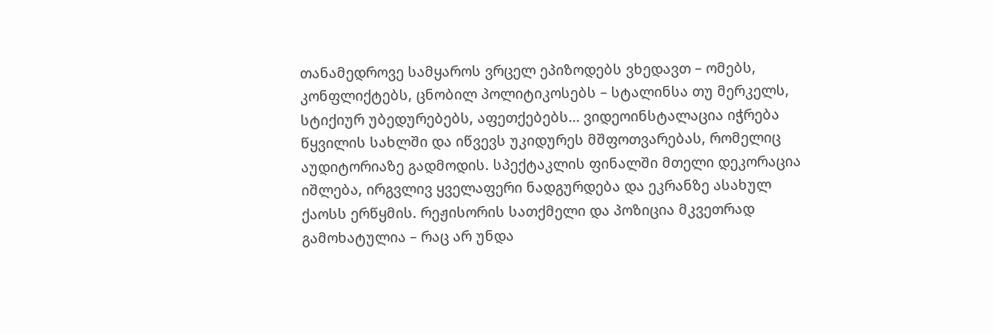თანამედროვე სამყაროს ვრცელ ეპიზოდებს ვხედავთ – ომებს, კონფლიქტებს, ცნობილ პოლიტიკოსებს – სტალინსა თუ მერკელს, სტიქიურ უბედურებებს, აფეთქებებს… ვიდეოინსტალაცია იჭრება წყვილის სახლში და იწვევს უკიდურეს მშფოთვარებას, რომელიც აუდიტორიაზე გადმოდის. სპექტაკლის ფინალში მთელი დეკორაცია იშლება, ირგვლივ ყველაფერი ნადგურდება და ეკრანზე ასახულ ქაოსს ერწყმის. რეჟისორის სათქმელი და პოზიცია მკვეთრად გამოხატულია – რაც არ უნდა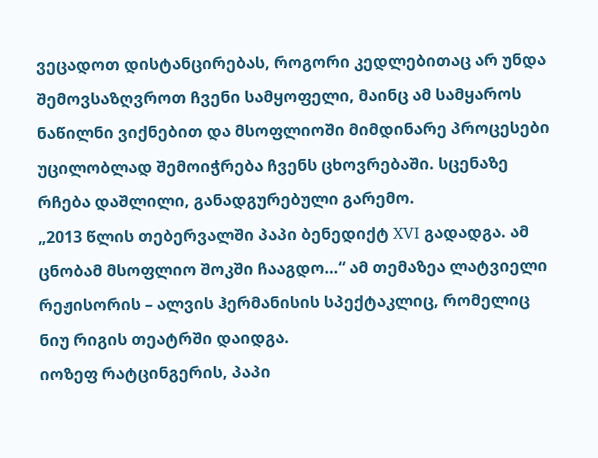ვეცადოთ დისტანცირებას, როგორი კედლებითაც არ უნდა შემოვსაზღვროთ ჩვენი სამყოფელი, მაინც ამ სამყაროს ნაწილნი ვიქნებით და მსოფლიოში მიმდინარე პროცესები უცილობლად შემოიჭრება ჩვენს ცხოვრებაში. სცენაზე რჩება დაშლილი, განადგურებული გარემო.
„2013 წლის თებერვალში პაპი ბენედიქტ XVI გადადგა. ამ ცნობამ მსოფლიო შოკში ჩააგდო…“ ამ თემაზეა ლატვიელი რეჟისორის – ალვის ჰერმანისის სპექტაკლიც, რომელიც ნიუ რიგის თეატრში დაიდგა.
იოზეფ რატცინგერის, პაპი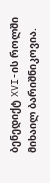ბენედიქტ XVI-ის როლში მიხაილ ბარიშნიკოვია.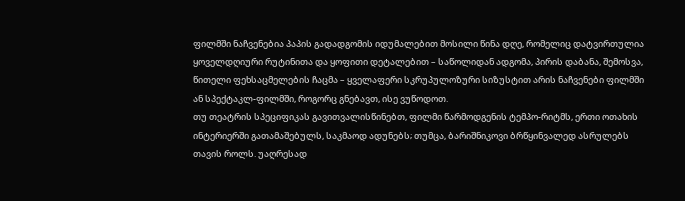ფილმში ნაჩვენებია პაპის გადადგომის იდუმალებით მოსილი წინა დღე, რომელიც დატვირთულია ყოველდღიური რუტინითა და ყოფითი დეტალებით – საწოლიდან ადგომა, პირის დაბანა, შემოსვა, წითელი ფეხსაცმელების ჩაცმა – ყველაფერი სკრუპულოზური სიზუსტით არის ნაჩვენები ფილმში ან სპექტაკლ-ფილმში, როგორც გნებავთ, ისე ვუწოდოთ.
თუ თეატრის სპეციფიკას გავითვალისწინებთ, ფილმი წარმოდგენის ტემპო-რიტმს, ერთი ოთახის ინტერიერში გათამაშებულს, საკმაოდ ადუნებს; თუმცა, ბარიშნიკოვი ბრწყინვალედ ასრულებს თავის როლს. უაღრესად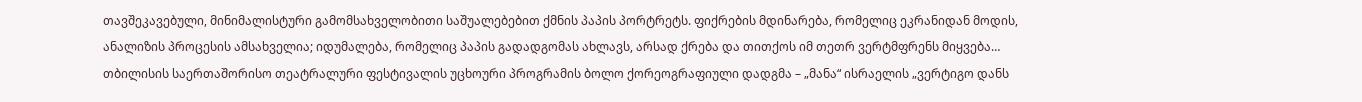თავშეკავებული, მინიმალისტური გამომსახველობითი საშუალებებით ქმნის პაპის პორტრეტს. ფიქრების მდინარება, რომელიც ეკრანიდან მოდის, ანალიზის პროცესის ამსახველია; იდუმალება, რომელიც პაპის გადადგომას ახლავს, არსად ქრება და თითქოს იმ თეთრ ვერტმფრენს მიყვება…
თბილისის საერთაშორისო თეატრალური ფესტივალის უცხოური პროგრამის ბოლო ქორეოგრაფიული დადგმა – „მანა“ ისრაელის „ვერტიგო დანს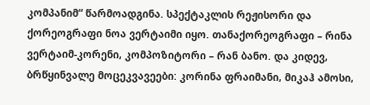კომპანიმ“ წარმოადგინა. სპექტაკლის რეჟისორი და ქორეოგრაფი ნოა ვერტაიმი იყო. თანაქორეოგრაფი – რინა ვერტაიმ-კორენი, კომპოზიტორი – რან ბანო. და კიდევ, ბრწყინვალე მოცეკვავეები: კორინა ფრაიმანი, მიკაჰ ამოსი,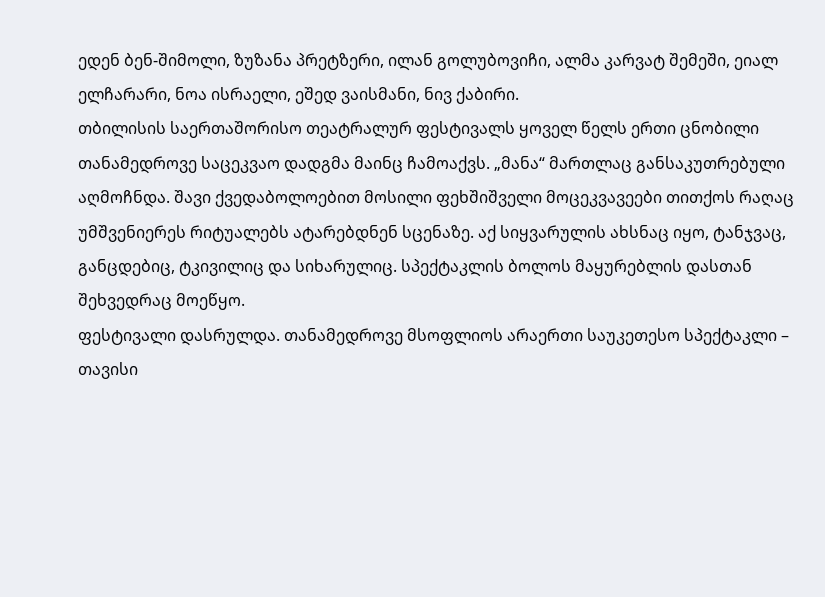ედენ ბენ-შიმოლი, ზუზანა პრეტზერი, ილან გოლუბოვიჩი, ალმა კარვატ შემეში, ეიალ ელჩარარი, ნოა ისრაელი, ეშედ ვაისმანი, ნივ ქაბირი.
თბილისის საერთაშორისო თეატრალურ ფესტივალს ყოველ წელს ერთი ცნობილი თანამედროვე საცეკვაო დადგმა მაინც ჩამოაქვს. „მანა“ მართლაც განსაკუთრებული აღმოჩნდა. შავი ქვედაბოლოებით მოსილი ფეხშიშველი მოცეკვავეები თითქოს რაღაც უმშვენიერეს რიტუალებს ატარებდნენ სცენაზე. აქ სიყვარულის ახსნაც იყო, ტანჯვაც, განცდებიც, ტკივილიც და სიხარულიც. სპექტაკლის ბოლოს მაყურებლის დასთან შეხვედრაც მოეწყო.
ფესტივალი დასრულდა. თანამედროვე მსოფლიოს არაერთი საუკეთესო სპექტაკლი – თავისი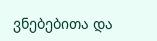ვნებებითა და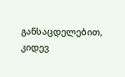განსაცდელებით, კიდევ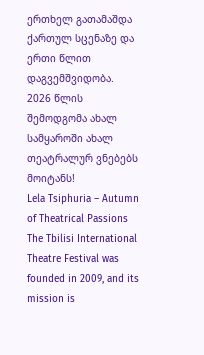ერთხელ გათამაშდა ქართულ სცენაზე და ერთი წლით დაგვემშვიდობა.
2026 წლის შემოდგომა ახალ სამყაროში ახალ თეატრალურ ვნებებს მოიტანს!
Lela Tsiphuria – Autumn of Theatrical Passions
The Tbilisi International Theatre Festival was founded in 2009, and its mission is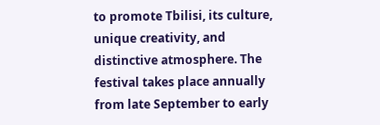to promote Tbilisi, its culture, unique creativity, and distinctive atmosphere. The festival takes place annually from late September to early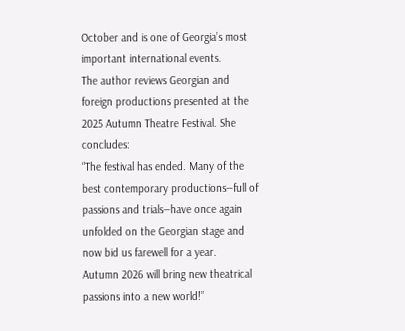October and is one of Georgia’s most important international events.
The author reviews Georgian and foreign productions presented at the 2025 Autumn Theatre Festival. She concludes:
“The festival has ended. Many of the best contemporary productions—full of passions and trials—have once again unfolded on the Georgian stage and now bid us farewell for a year.
Autumn 2026 will bring new theatrical passions into a new world!”